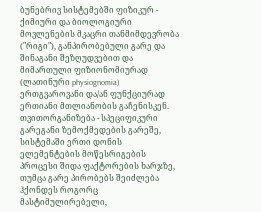ბუნებრივ სისტემებში ფიზიკურ - ქიმიური და ბიოლოგიური მოვლენების მკაცრი თანმიმდევრობა ("რიგი"), განპირობებული გარე და შინაგანი შეზღუდვებით და მიმართული ფიზიონომიურად (ლათინური physiognomia) ერთგვაროვანი და/ან ფუნქციურად ერთიანი მთლიანობის გაჩენისკენ. თვითორგანიზება - სპეციფიკური გარეგანი ზემოქმედების გარეშე, სისტემაში ერთი დონის ელემენტების მოწესრიგების პროცესი შიდა ფაქტორების ხარჯზე, თუმცა გარე პირობებს შეიძლება ჰქონდეს როგორც მასტიმულირებელი,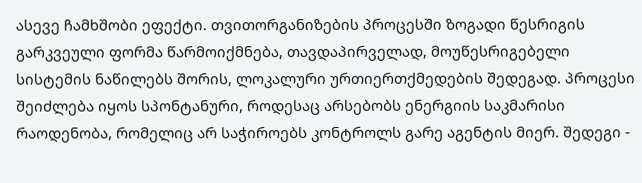ასევე ჩამხშობი ეფექტი. თვითორგანიზების პროცესში ზოგადი წესრიგის გარკვეული ფორმა წარმოიქმნება, თავდაპირველად, მოუწესრიგებელი სისტემის ნაწილებს შორის, ლოკალური ურთიერთქმედების შედეგად. პროცესი შეიძლება იყოს სპონტანური, როდესაც არსებობს ენერგიის საკმარისი რაოდენობა, რომელიც არ საჭიროებს კონტროლს გარე აგენტის მიერ. შედეგი -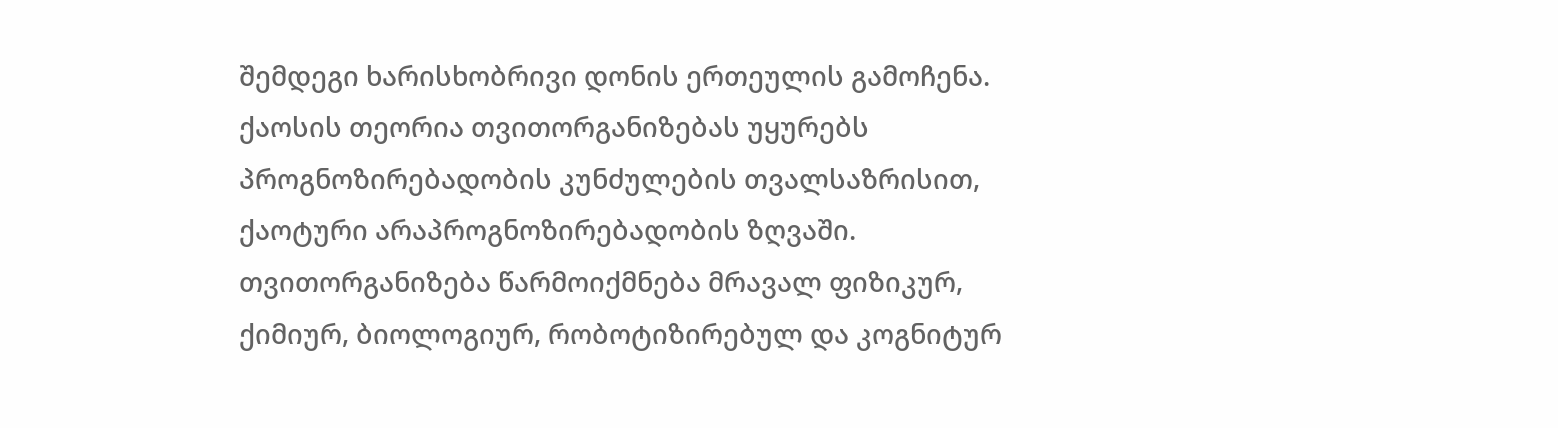შემდეგი ხარისხობრივი დონის ერთეულის გამოჩენა. ქაოსის თეორია თვითორგანიზებას უყურებს პროგნოზირებადობის კუნძულების თვალსაზრისით, ქაოტური არაპროგნოზირებადობის ზღვაში. თვითორგანიზება წარმოიქმნება მრავალ ფიზიკურ, ქიმიურ, ბიოლოგიურ, რობოტიზირებულ და კოგნიტურ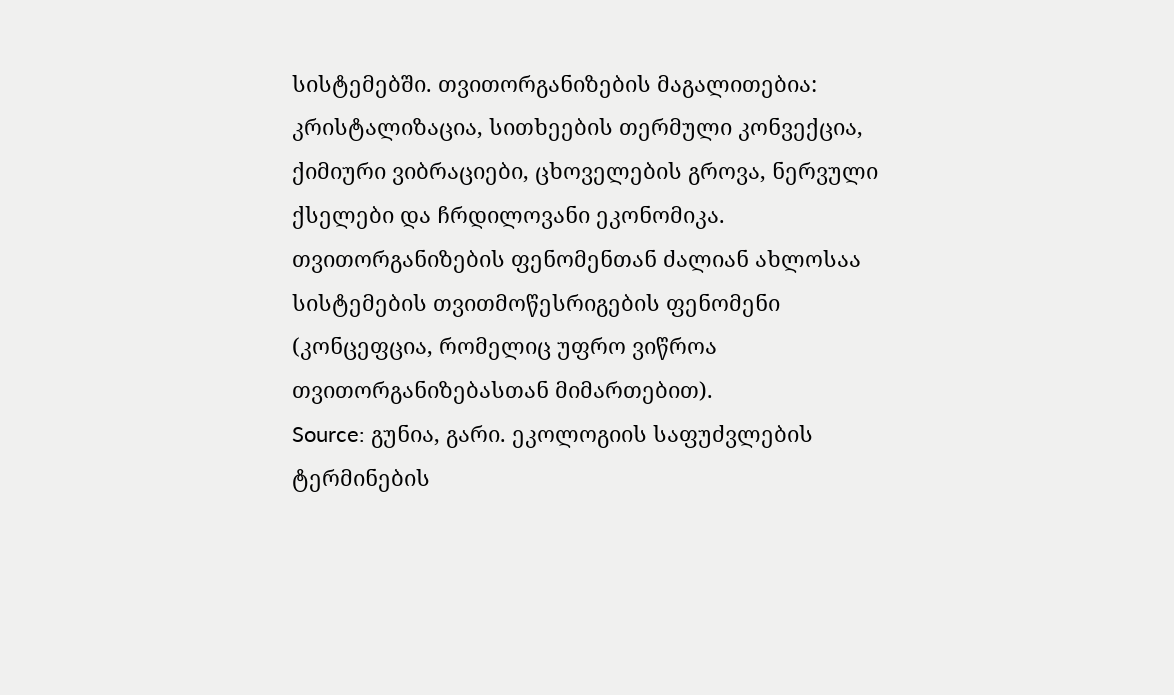სისტემებში. თვითორგანიზების მაგალითებია: კრისტალიზაცია, სითხეების თერმული კონვექცია, ქიმიური ვიბრაციები, ცხოველების გროვა, ნერვული ქსელები და ჩრდილოვანი ეკონომიკა. თვითორგანიზების ფენომენთან ძალიან ახლოსაა სისტემების თვითმოწესრიგების ფენომენი (კონცეფცია, რომელიც უფრო ვიწროა თვითორგანიზებასთან მიმართებით).
Source: გუნია, გარი. ეკოლოგიის საფუძვლების ტერმინების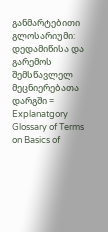განმარტებითი გლოსარიუმი: დედამიწისა და გარემოს შემსწავლელ მეცნიერებათა დარგში = Explanatgory Glossary of Terms on Basics of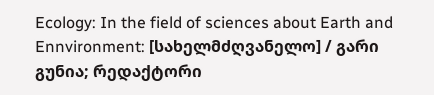Ecology: In the field of sciences about Earth and Ennvironment: [სახელმძღვანელო] / გარი გუნია; რედაქტორი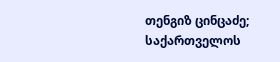თენგიზ ცინცაძე; საქართველოს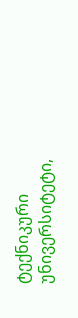ტექნიკური უნივერსიტეტი,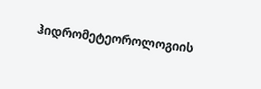ჰიდრომეტეოროლოგიის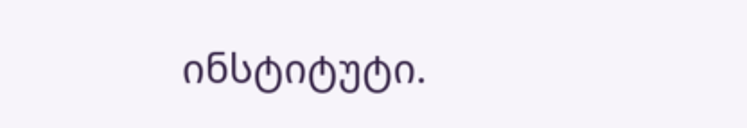ინსტიტუტი.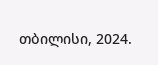თბილისი, 2024.